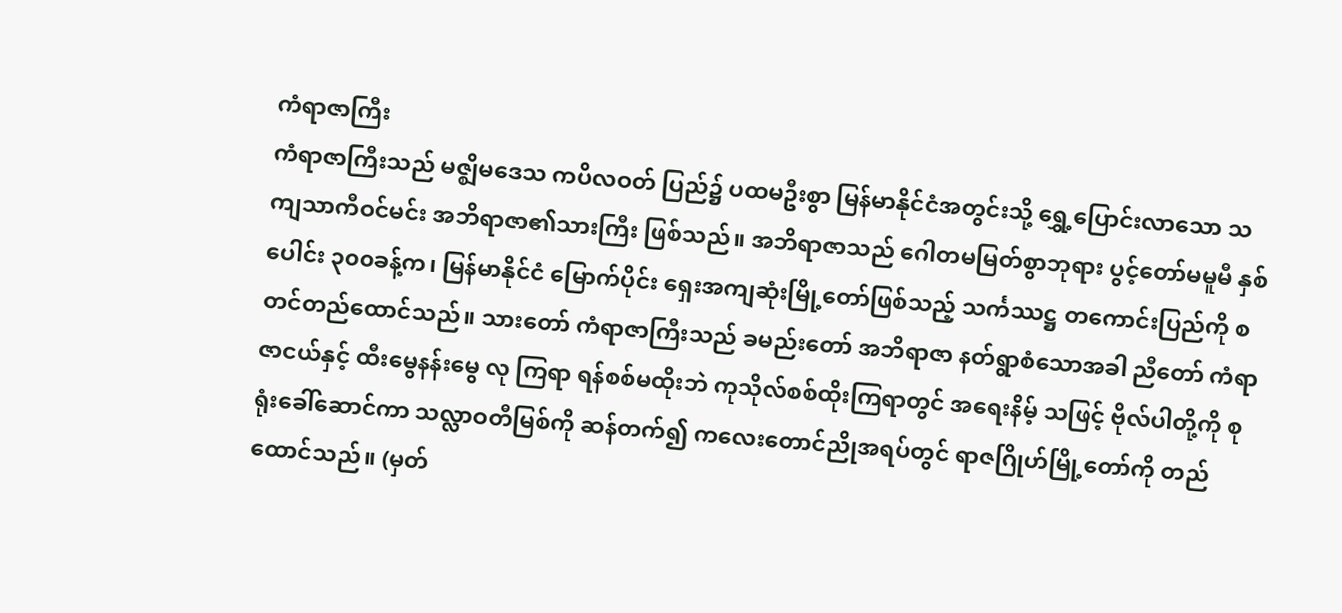ကံရာဇာကြီး
ကံရာဇာကြီးသည် မဇ္ဈိမဒေသ ကပိလဝတ် ပြည်၌ ပထမဦးစွာ မြန်မာနိုင်ငံအတွင်းသို့ ရွှေ့ပြောင်းလာသော သကျသာကီဝင်မင်း အဘိရာဇာ၏သားကြီး ဖြစ်သည်။ အဘိရာဇာသည် ဂေါတမမြတ်စွာဘုရား ပွင့်တော်မမူမီ နှစ်ပေါင်း ၃၀၀ခန့်က၊ မြန်မာနိုင်ငံ မြောက်ပိုင်း ရှေးအကျဆုံးမြို့တော်ဖြစ်သည့် သင်္ကဿဋ္ဌ တကောင်းပြည်ကို စတင်တည်ထောင်သည်။ သားတော် ကံရာဇာကြီးသည် ခမည်းတော် အဘိရာဇာ နတ်ရွာစံသောအခါ ညီတော် ကံရာဇာငယ်နှင့် ထီးမွေနန်းမွေ လု ကြရာ ရန်စစ်မထိုးဘဲ ကုသိုလ်စစ်ထိုးကြရာတွင် အရေးနိမ့် သဖြင့် ဗိုလ်ပါတို့ကို စုရုံးခေါ်ဆောင်ကာ သလ္လာဝတီမြစ်ကို ဆန်တက်၍ ကလေးတောင်ညိုအရပ်တွင် ရာဇဂြိုဟ်မြို့တော်ကို တည်ထောင်သည်။ (မှတ်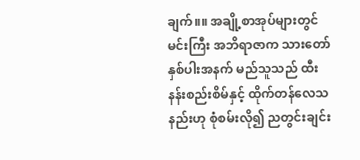ချက်။။ အချို့စာအုပ်များတွင် မင်းကြီး အဘိရာဇာက သားတော် နှစ်ပါးအနက် မည်သူသည် ထီးနန်းစည်းစိမ်နှင့် ထိုက်တန်လေသနည်းဟု စုံစမ်းလို၍ ညတွင်းချင်း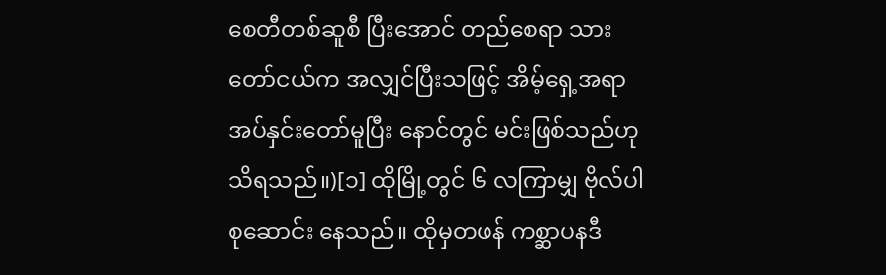စေတီတစ်ဆူစီ ပြီးအောင် တည်စေရာ သားတော်ငယ်က အလျှင်ပြီးသဖြင့် အိမ့်ရှေ့အရာ အပ်နှင်းတော်မူပြီး နောင်တွင် မင်းဖြစ်သည်ဟု သိရသည်။)[၁] ထိုမြို့တွင် ၆ လကြာမျှ ဗိုလ်ပါစုဆောင်း နေသည်။ ထိုမှတဖန် ကစ္ဆာပနဒီ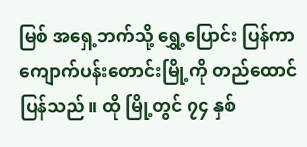မြစ် အရှေ့ဘက်သို့ ရွှေ့ပြောင်း ပြန်ကာ ကျောက်ပန်းတောင်းမြို့ကို တည်ထောင်ပြန်သည်။ ထို မြို့တွင် ၇၄ နှစ်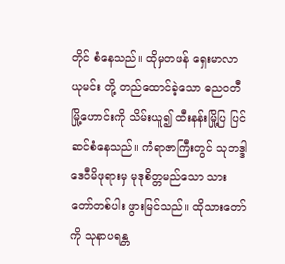တိုင် စံနေသည်။ ထိုမှတဖန် ရှေးမာလာယုမင်း တို့ တည်ထောင်ခဲ့သော ဓညဝတီမြို့ဟောင်းကို သိမ်းယူ၍ ထီးနန်းမြို့ပြ ပြင်ဆင်စံနေသည်။ ကံရာဇာကြီးတွင် သုဘဒ္ဒါဒေဝီမိဖုရားမှ မုဒုစိတ္တမည်သော သားတော်တစ်ပါး ဖွားမြင်သည်။ ထိုသားတော်ကို သုနာပရန္တ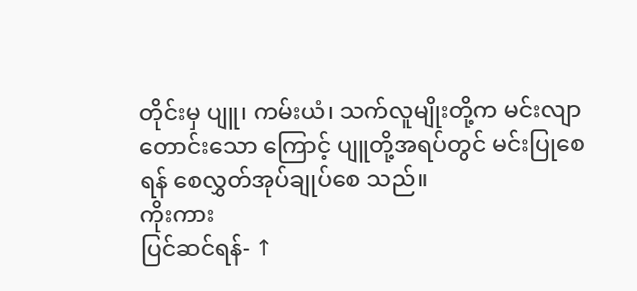တိုင်းမှ ပျူ၊ ကမ်းယံ၊ သက်လူမျိုးတို့က မင်းလျာတောင်းသော ကြောင့် ပျူတို့အရပ်တွင် မင်းပြုစေရန် စေလွှတ်အုပ်ချုပ်စေ သည်။
ကိုးကား
ပြင်ဆင်ရန်- ↑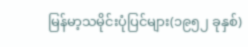မြန်မာ့သမိုင်းပုံပြင်များ(၁၉၅၂ ခုနှစ်)